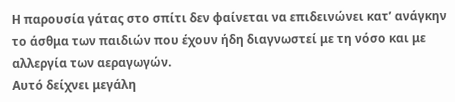Η παρουσία γάτας στο σπίτι δεν φαίνεται να επιδεινώνει κατ’ ανάγκην το άσθμα των παιδιών που έχουν ήδη διαγνωστεί με τη νόσο και με αλλεργία των αεραγωγών.
Αυτό δείχνει μεγάλη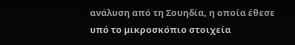ανάλυση από τη Σουηδία, η οποία έθεσε υπό το μικροσκόπιο στοιχεία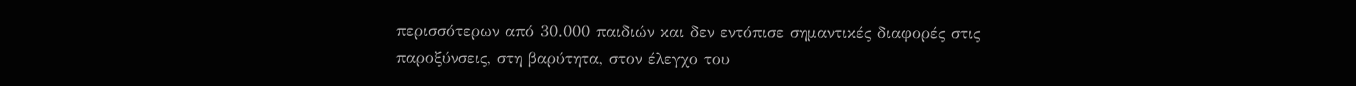περισσότερων από 30.000 παιδιών και δεν εντόπισε σημαντικές διαφορές στις παροξύνσεις, στη βαρύτητα, στον έλεγχο του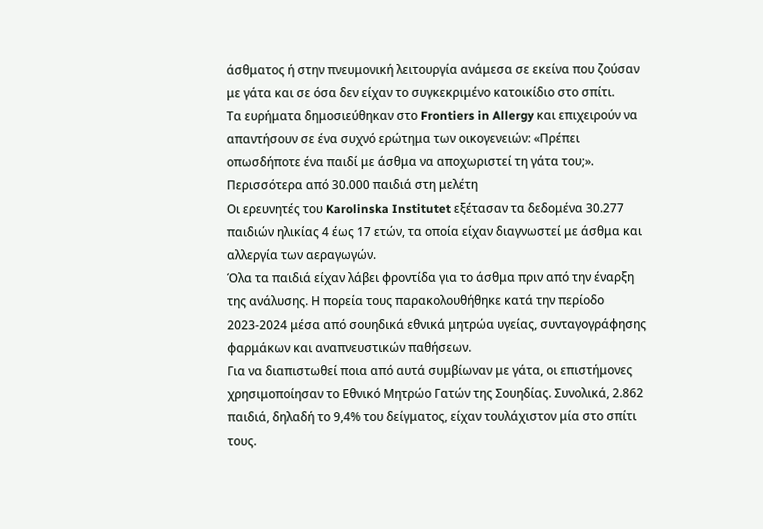άσθματος ή στην πνευμονική λειτουργία ανάμεσα σε εκείνα που ζούσαν με γάτα και σε όσα δεν είχαν το συγκεκριμένο κατοικίδιο στο σπίτι.
Τα ευρήματα δημοσιεύθηκαν στο Frontiers in Allergy και επιχειρούν να απαντήσουν σε ένα συχνό ερώτημα των οικογενειών: «Πρέπει οπωσδήποτε ένα παιδί με άσθμα να αποχωριστεί τη γάτα του;».
Περισσότερα από 30.000 παιδιά στη μελέτη
Οι ερευνητές του Karolinska Institutet εξέτασαν τα δεδομένα 30.277 παιδιών ηλικίας 4 έως 17 ετών, τα οποία είχαν διαγνωστεί με άσθμα και αλλεργία των αεραγωγών.
Όλα τα παιδιά είχαν λάβει φροντίδα για το άσθμα πριν από την έναρξη της ανάλυσης. Η πορεία τους παρακολουθήθηκε κατά την περίοδο 2023-2024 μέσα από σουηδικά εθνικά μητρώα υγείας, συνταγογράφησης φαρμάκων και αναπνευστικών παθήσεων.
Για να διαπιστωθεί ποια από αυτά συμβίωναν με γάτα, οι επιστήμονες χρησιμοποίησαν το Εθνικό Μητρώο Γατών της Σουηδίας. Συνολικά, 2.862 παιδιά, δηλαδή το 9,4% του δείγματος, είχαν τουλάχιστον μία στο σπίτι τους.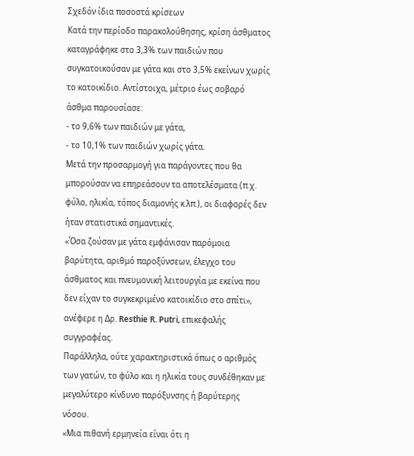Σχεδόν ίδια ποσοστά κρίσεων
Κατά την περίοδο παρακολούθησης, κρίση άσθματος καταγράφηκε στο 3,3% των παιδιών που συγκατοικούσαν με γάτα και στο 3,5% εκείνων χωρίς το κατοικίδιο. Αντίστοιχα, μέτριο έως σοβαρό άσθμα παρουσίασε:
- το 9,6% των παιδιών με γάτα,
- το 10,1% των παιδιών χωρίς γάτα.
Μετά την προσαρμογή για παράγοντες που θα μπορούσαν να επηρεάσουν τα αποτελέσματα (π.χ. φύλο, ηλικία, τόπος διαμονής κ.λπ.), οι διαφορές δεν ήταν στατιστικά σημαντικές.
«Όσα ζούσαν με γάτα εμφάνισαν παρόμοια βαρύτητα, αριθμό παροξύνσεων, έλεγχο του άσθματος και πνευμονική λειτουργία με εκείνα που δεν είχαν το συγκεκριμένο κατοικίδιο στο σπίτι», ανέφερε η Δρ. Resthie R. Putri, επικεφαλής συγγραφέας.
Παράλληλα, ούτε χαρακτηριστικά όπως ο αριθμός των γατών, το φύλο και η ηλικία τους συνδέθηκαν με μεγαλύτερο κίνδυνο παρόξυνσης ή βαρύτερης νόσου.
«Μια πιθανή ερμηνεία είναι ότι η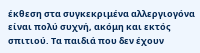έκθεση στα συγκεκριμένα αλλεργιογόνα είναι πολύ συχνή, ακόμη και εκτός σπιτιού. Τα παιδιά που δεν έχουν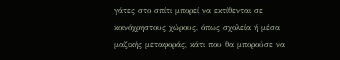γάτες στο σπίτι μπορεί να εκτίθενται σε κοινόχρηστους χώρους, όπως σχολεία ή μέσα μαζικής μεταφοράς, κάτι που θα μπορούσε να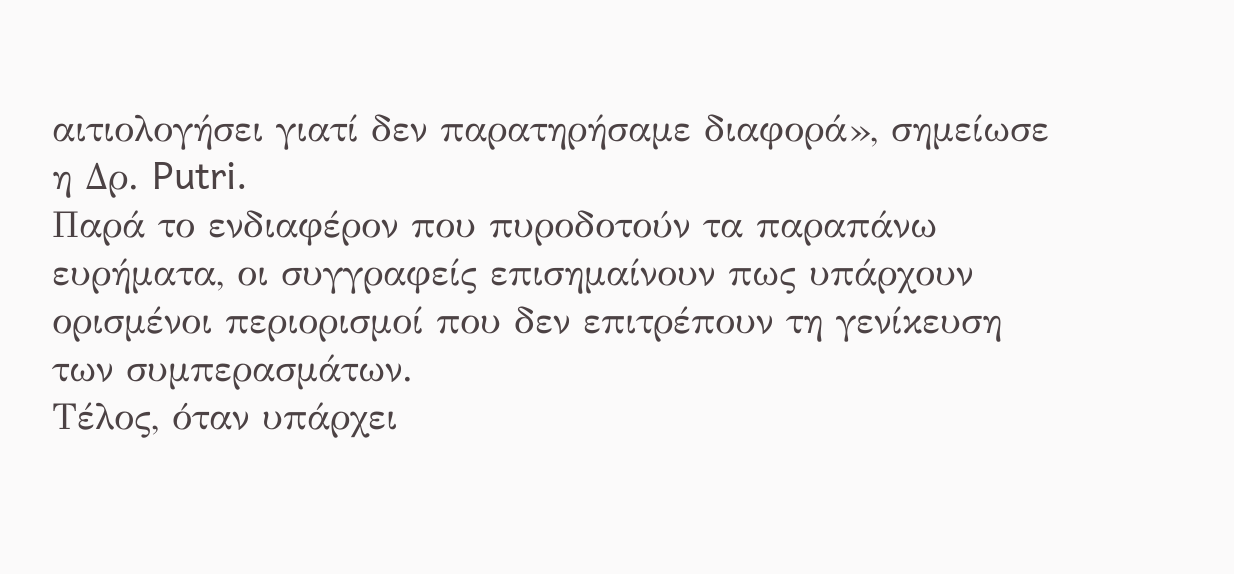αιτιολογήσει γιατί δεν παρατηρήσαμε διαφορά», σημείωσε η Δρ. Putri.
Παρά το ενδιαφέρον που πυροδοτούν τα παραπάνω ευρήματα, οι συγγραφείς επισημαίνουν πως υπάρχουν ορισμένοι περιορισμοί που δεν επιτρέπουν τη γενίκευση των συμπερασμάτων.
Τέλος, όταν υπάρχει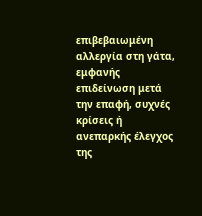επιβεβαιωμένη αλλεργία στη γάτα, εμφανής επιδείνωση μετά την επαφή, συχνές κρίσεις ή ανεπαρκής έλεγχος της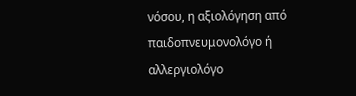νόσου, η αξιολόγηση από παιδοπνευμονολόγο ή αλλεργιολόγο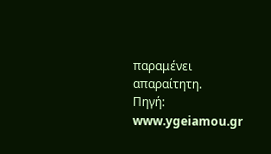παραμένει απαραίτητη.
Πηγή: www.ygeiamou.gr